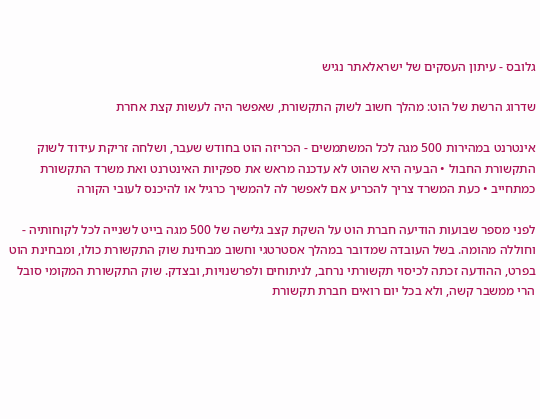גלובס - עיתון העסקים של ישראלאתר נגיש

שדרוג הרשת של הוט: מהלך חשוב לשוק התקשורת, שאפשר היה לעשות קצת אחרת

אינטרנט במהירות 500 מגה לכל המשתמשים - הכריזה הוט בחודש שעבר, ושלחה זריקת עידוד לשוק התקשורת החבול • הבעיה היא שהוט לא עדכנה מראש את ספקיות האינטרנט ואת משרד התקשורת כמתחייב • כעת המשרד צריך להכריע אם לאפשר לה להמשיך כרגיל או להיכנס לעובי הקורה

לפני מספר שבועות הודיעה חברת הוט על השקת קצב גלישה של 500 מגה בייט לשנייה לכל לקוחותיה - וחוללה מהומה. בשל העובדה שמדובר במהלך אסטרטגי וחשוב מבחינת שוק התקשורת כולו, ומבחינת הוט בפרט, ההודעה זכתה לכיסוי תקשורתי נרחב, לניתוחים ולפרשנויות, ובצדק. שוק התקשורת המקומי סובל הרי ממשבר קשה, ולא בכל יום רואים חברת תקשורת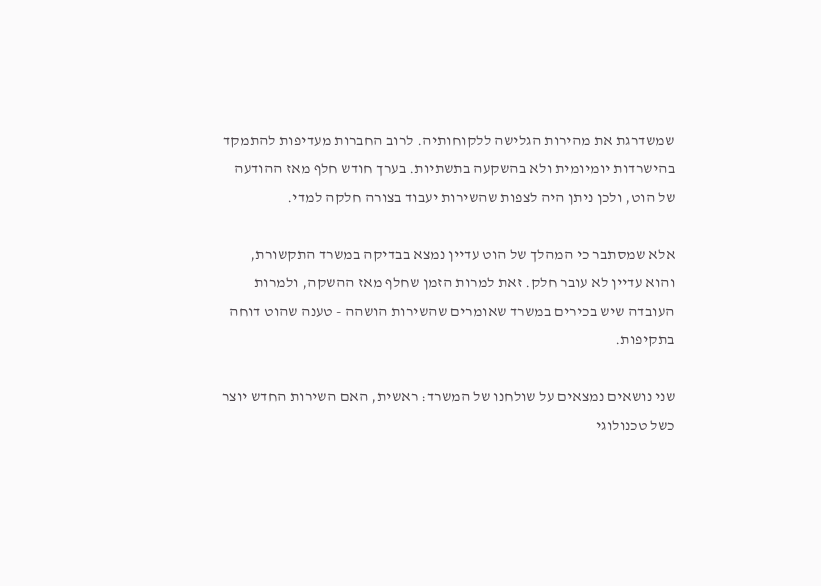שמשדרגת את מהירות הגלישה ללקוחותיה. לרוב החברות מעדיפות להתמקד בהישרדות יומיומית ולא בהשקעה בתשתיות. בערך חודש חלף מאז ההודעה של הוט, ולכן ניתן היה לצפות שהשירות יעבוד בצורה חלקה למדי.

אלא שמסתבר כי המהלך של הוט עדיין נמצא בבדיקה במשרד התקשורת, והוא עדיין לא עובר חלק. זאת למרות הזמן שחלף מאז ההשקה, ולמרות העובדה שיש בכירים במשרד שאומרים שהשירות הושהה - טענה שהוט דוחה בתקיפות.

שני נושאים נמצאים על שולחנו של המשרד: ראשית, האם השירות החדש יוצר כשל טכנולוגי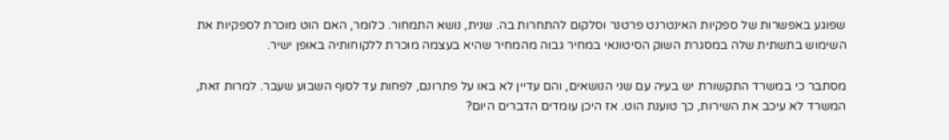שפוגע באפשרות של ספקיות האינטרנט פרטנר וסלקום להתחרות בה. שנית, נושא התמחור. כלומר, האם הוט מוכרת לספקיות את השימוש בתשתית שלה במסגרת השוק הסיטונאי במחיר גבוה מהמחיר שהיא בעצמה מוכרת ללקוחותיה באופן ישיר.

מסתבר כי במשרד התקשורת יש בעיה עם שני הנושאים, והם עדיין לא באו על פתרונם, לפחות עד לסוף השבוע שעבר. למרות זאת, המשרד לא עיכב את השירות, כך טוענת הוט. אז היכן עומדים הדברים היום?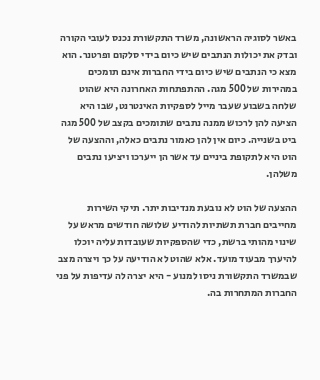באשר לסוגיה הראשונה, משרד התקשורת נכנס לעובי הקורה ובדק את יכולות הנתבים שיש כיום בידי סלקום ופרטנר. הוא מצא כי הנתבים שיש כיום בידי החברות אינם תומכים במהירות של 500 מגה. ההתפתחות האחרונה היא שהוט שלחה בשבוע שעבר מייל לספקיות האינטרנט, שבו היא הציעה להן לרכוש ממנה נתבים שתומכים בקצב של 500 מגה ביט בשנייה. כיום אין להן כאמור נתבים כאלה, וההצעה של הוט היא לתקופת ביניים עד אשר הן ייערכו ויציעו נתבים משלהן.

ההצעה של הוט לא נובעת מנדיבות יתר. תיקי השירות מחייבים חברת תשתיות להודיע שלושה חודשים מראש על שינוי מהותי ברשת, כדי שהספקיות שעובדות עליה יוכלו להיערך מבעוד מועד. אלא שהוט לא הודיעה על כך ויצרה מצב שבמשרד התקשורת ניסו למנוע - היא יצרה לה עדיפות על פני החברות המתחרות בה.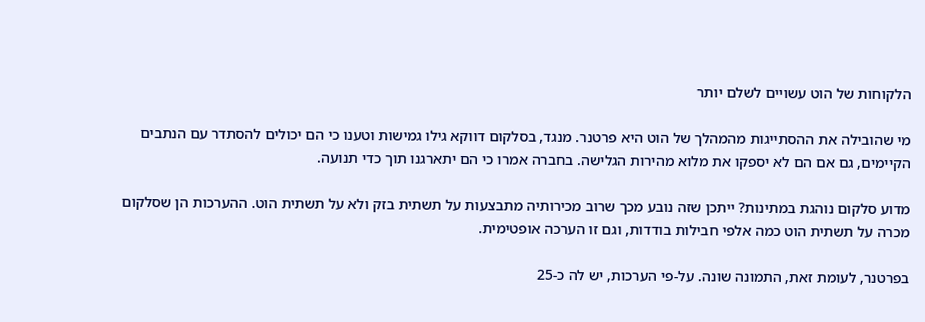הלקוחות של הוט עשויים לשלם יותר

מי שהובילה את ההסתייגות מהמהלך של הוט היא פרטנר. מנגד, בסלקום דווקא גילו גמישות וטענו כי הם יכולים להסתדר עם הנתבים הקיימים, גם אם הם לא יספקו את מלוא מהירות הגלישה. בחברה אמרו כי הם יתארגנו תוך כדי תנועה.

מדוע סלקום נוהגת במתינות? ייתכן שזה נובע מכך שרוב מכירותיה מתבצעות על תשתית בזק ולא על תשתית הוט. ההערכות הן שסלקום מכרה על תשתית הוט כמה אלפי חבילות בודדות, וגם זו הערכה אופטימית.

בפרטנר, לעומת זאת, התמונה שונה. על-פי הערכות, יש לה כ-25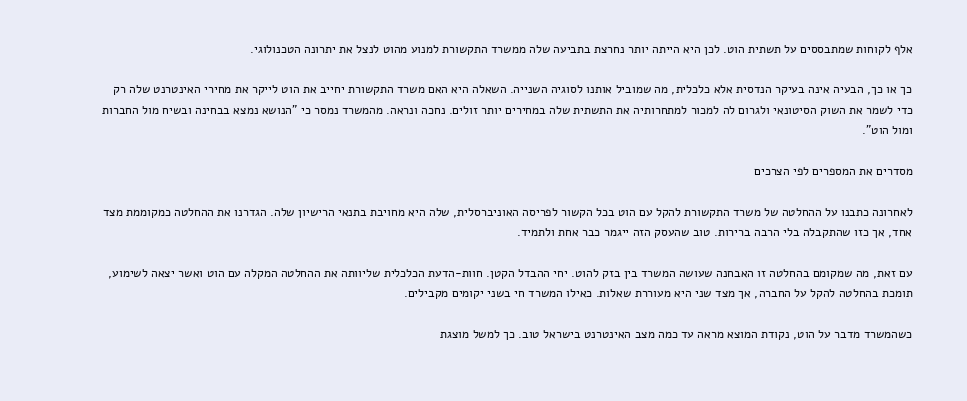אלף לקוחות שמתבססים על תשתית הוט. לכן היא הייתה יותר נחרצת בתביעה שלה ממשרד התקשורת למנוע מהוט לנצל את יתרונה הטכנולוגי.

כך או כך, הבעיה אינה בעיקר הנדסית אלא כלכלית, מה שמוביל אותנו לסוגיה השנייה. השאלה היא האם משרד התקשורת יחייב את הוט לייקר את מחירי האינטרנט שלה רק כדי לשמר את השוק הסיטונאי ולגרום לה למכור למתחרותיה את התשתית שלה במחירים יותר זולים. נחכה ונראה. מהמשרד נמסר כי "הנושא נמצא בבחינה ובשיח מול החברות ומול הוט".

מסדרים את המספרים לפי הצרכים

לאחרונה כתבנו על ההחלטה של משרד התקשורת להקל עם הוט בכל הקשור לפריסה האוניברסלית, שלה היא מחויבת בתנאי הרישיון שלה. הגדרנו את ההחלטה כמקוממת מצד אחד, אך כזו שהתקבלה בלי הרבה ברירות. טוב שהעסק הזה ייגמר כבר אחת ולתמיד.

עם זאת, מה שמקומם בהחלטה זו האבחנה שעושה המשרד בין בזק להוט. יחי ההבדל הקטן. חוות-הדעת הכלכלית שליוותה את ההחלטה המקלה עם הוט ואשר יצאה לשימוע, תומכת בהחלטה להקל על החברה, אך מצד שני היא מעוררת שאלות. כאילו המשרד חי בשני יקומים מקבילים.

כשהמשרד מדבר על הוט, נקודת המוצא מראה עד כמה מצב האינטרנט בישראל טוב. כך למשל מוצגת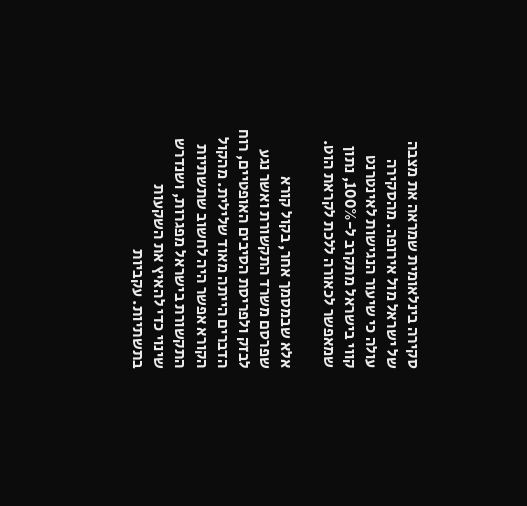סקירה בינלאומית שמראה את מצבה של ישראל מול אירופה. מהסקירה עולה כי שיעור הנגישות לאינטרנט קווי בישראל מתקרב ל-100%, נתון שמאפשר לכאורה ללכת לקראת הוט.

אלא שבמסמך אחר, בקול קורא שפרסם משרד התקשורת ואשר נגע לבזק ולפריסת הסיבים האופטיים, רוח הדברים הייתה מאוד שלילית. מהקול הקורא אפשר היה לחשוב שתשתיות התקשורת בישראל מפגרות, ושנדרש שינוי כדי להאיץ את השקעות בתשתיות. עקביות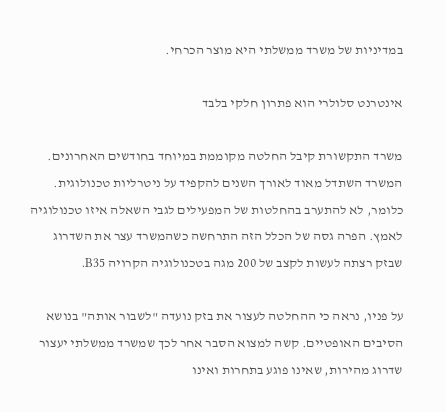במדיניות של משרד ממשלתי היא מוצר הכרחי.

אינטרנט סלולרי הוא פתרון חלקי בלבד

משרד התקשורת קיבל החלטה מקוממת במיוחד בחודשים האחרונים. המשרד השתדל מאוד לאורך השנים להקפיד על ניטרליות טכנולוגית. כלומר, לא להתערב בהחלטות של המפעילים לגבי השאלה איזו טכנולוגיה לאמץ. הפרה גסה של הכלל הזה התרחשה כשהמשרד עצר את השדרוג שבזק רצתה לעשות לקצב של 200 מגה בטכנולוגיה הקרויה B35.

על פניו, נראה כי ההחלטה לעצור את בזק נועדה "לשבור אותה" בנושא הסיבים האופטיים. קשה למצוא הסבר אחר לכך שמשרד ממשלתי יעצור שדרוג מהירות, שאינו פוגע בתחרות ואינו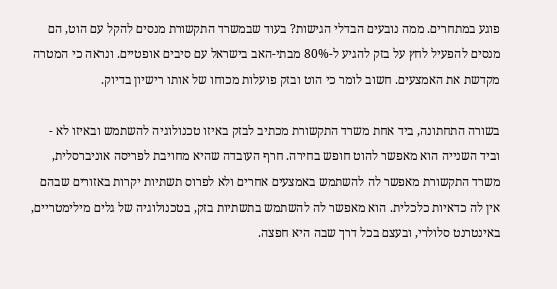פוגע במתחרים. ממה נובעים הבדלי הגישות? בעוד שבמשרד התקשורת מנסים להקל עם הוט, הם מנסים להפעיל לחץ על בזק להגיע ל-80% מבתי-האב בישראל עם סיבים אופטיים. ונראה כי המטרה מקדשת את האמצעים. חשוב לומר כי הוט ובזק פועלות מכוחו של אותו רישיון בדיוק.

בשורה התחתונה, ביד אחת משרד התקשורת מכתיב לבזק באיזו טכנולוגיה להשתמש ובאיזו לא - וביד השנייה הוא מאפשר להוט חופש בחירה. חרף העובדה שהיא מחויבת לפריסה אוניברסלית, משרד התקשורת מאפשר לה להשתמש באמצעים אחרים ולא לפרוס תשתיות יקרות באזורים שבהם אין לה כדאיות כלכלית. הוא מאפשר לה להשתמש בתשתיות בזק, בטכנולוגיה של גלים מילימטריים, באינטרנט סלולרי, ובעצם בכל דרך שבה היא חפצה.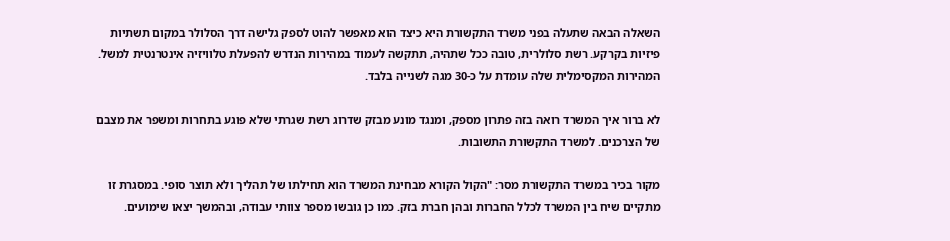השאלה הבאה שתעלה בפני משרד התקשורת היא כיצד הוא מאפשר להוט לספק גלישה דרך הסלולר במקום תשתיות פיזיות בקרקע. רשת סלולרית, טובה ככל שתהיה, תתקשה לעמוד במהירות הנדרש להפעלת טלוויזיה אינטרנטית למשל. המהירות המקסימלית שלה עומדת על כ-30 מגה לשנייה בלבד.

לא ברור איך המשרד רואה בזה פתרון מספק, ומנגד מונע מבזק שדרוג רשת שגרתי שלא פוגע בתחרות ומשפר את מצבם של הצרכנים. למשרד התקשורת התשובות.

מקור בכיר במשרד התקשורת מסר: "הקול הקורא מבחינת המשרד הוא תחילתו של תהליך ולא תוצר סופי. במסגרת זו מתקיים שיח בין המשרד לכלל החברות ובהן חברת בזק. כמו כן גובשו מספר צוותי עבודה, ובהמשך יצאו שימועים.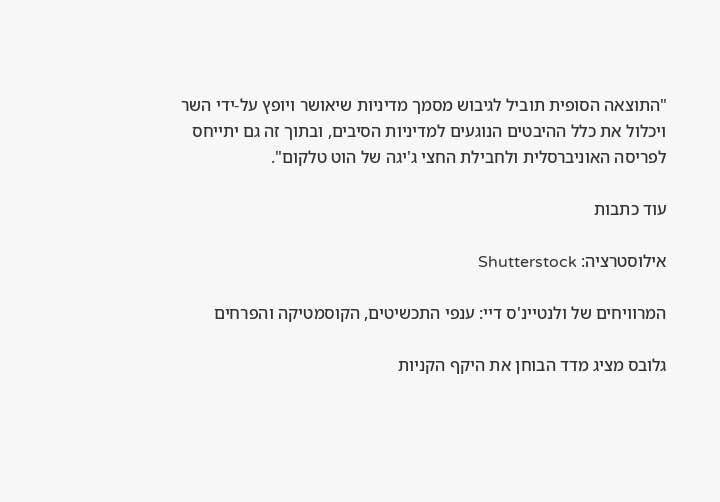"התוצאה הסופית תוביל לגיבוש מסמך מדיניות שיאושר ויופץ על-ידי השר ויכלול את כלל ההיבטים הנוגעים למדיניות הסיבים, ובתוך זה גם יתייחס לפריסה האוניברסלית ולחבילת החצי ג'יגה של הוט טלקום".

עוד כתבות

אילוסטרציה: Shutterstock

המרוויחים של ולנטיינ'ס דיי: ענפי התכשיטים, הקוסמטיקה והפרחים

גלובס מציג מדד הבוחן את היקף הקניות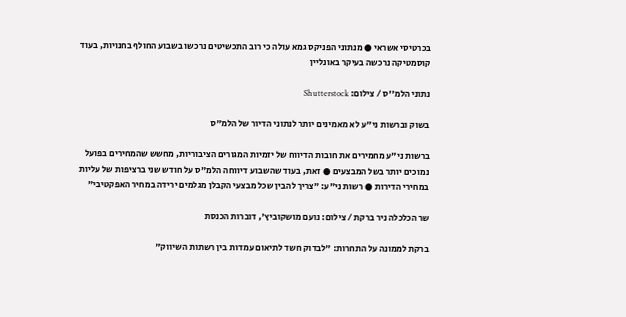בכרטיסי אשראי ● מנתוני הפניקס גמא עולה כי רוב התכשיטים נרכשו בשבוע החולף בחנויות, בעוד קוסמטיקה נרכשה בעיקר באונליין

נתוני הלמ''ס / צילום: Shutterstock

בשוק וברשות ני"ע לא מאמינים יותר לנתוני הדיור של הלמ"ס

ברשות ני"ע מחמירים את חובות הדיווח של יזמיות המגורים הציבוריות, מחשש שהמחירים בפועל נמוכים יותר בשל המבצעים ● זאת, בעוד שהשבוע דיווחה הלמ"ס על חודש שני ברציפות של עליות במחירי הדירות ● רשות ני"ע: "צריך להבין שכל מבצעי הקבלן מגלמים ירידה במחיר האפקטיבי"

שר הכלכלה ניר ברקת / צילום: נועם מושקוביץ', דוברות הכנסת

ברקת לממונה על התחרות: "לבדוק חשד לתיאום עמדות בין רשתות השיווק"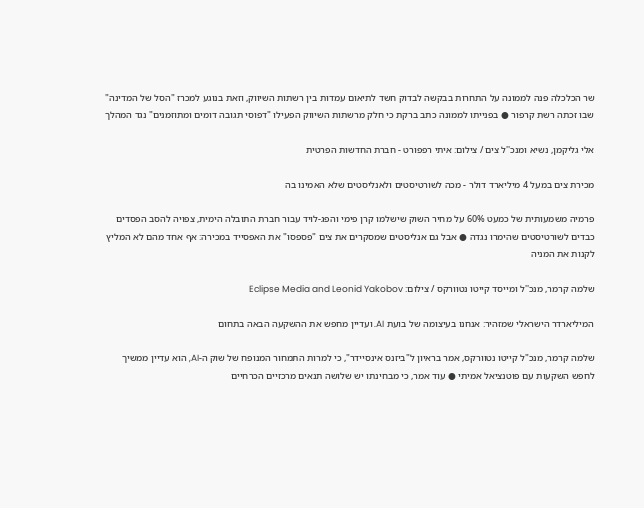שר הכלכלה פנה לממונה על התחרות בבקשה לבדוק חשד לתיאום עמדות בין רשתות השיווק, וזאת בנוגע למכרז "הסל של המדינה" שבו זכתה רשת קרפור ● בפנייתו לממונה כתב ברקת כי חלק מרשתות השיווק הפעילו "דפוסי תגובה דומים ומתוזמנים" נגד המהלך

אלי גליקמן, נשיא ומנכ''ל צים / צילום: איתי רפפורט - חברת החדשות הפרטית

מכירת צים במעל 4 מיליארד דולר - מכה לשורטיסטים ולאנליסטים שלא האמינו בה

פרמיה משמעותית של כמעט 60% על מחיר השוק שישלמו קרן פימי והפג-לויד עבור חברת התובלה הימית, צפויה להסב הפסדים כבדים לשורטיסטים שהימרו נגדה ● אבל גם אנליסטים שמסקרים את צים "פספסו" את האפסייד במכירה: אף אחד מהם לא המליץ לקנות את המניה

שלמה קרמר, מנכ''ל ומייסד קייטו נטוורקס / צילום: Eclipse Media and Leonid Yakobov

המיליארדר הישראלי שמזהיר: אנחנו בעיצומה של בועת AI. ועדיין מחפש את ההשקעה הבאה בתחום

שלמה קרמר, מנכ"ל קייטו נטוורקס, אמר בראיון ל"ביזנס אינסיידר", כי למרות התמחור המנופח של שוק ה-AI, הוא עדיין ממשיך לחפש השקעות עם פוטנציאל אמיתי ● עוד אמר, כי מבחינתו יש שלושה תנאים מרכזיים הכרחיים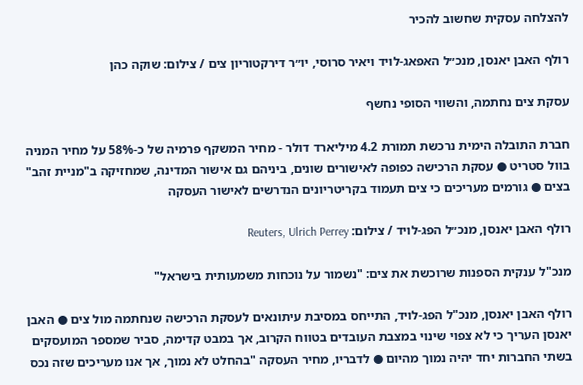להצלחה עסקית שחשוב להכיר

רולף האבן יאנסן, מנכ״ל האפאג-לויד ויאיר סרוסי, יו״ר דירקטוריון צים / צילום: שוקה כהן

עסקת צים נחתמה, והשווי הסופי נחשף

חברת התובלה הימית נרכשת תמורת 4.2 מיליארד דולר - מחיר המשקף פרמיה של כ-58% על מחיר המניה בוול סטריט ● עסקת הרכישה כפופה לאישורים שונים, ביניהם גם אישור המדינה, שמחזיקה ב"מניית זהב" בצים ● גורמים מעריכים כי צים תעמוד בקריטריונים הנדרשים לאישור העסקה

רולף האבן יאנסן, מנכ״ל הפג-לויד / צילום: Reuters, Ulrich Perrey

מנכ"ל ענקית הספנות שרוכשת את צים: "נשמור על נוכחות משמעותית בישראל"

רולף האבן יאנסן, מנכ"ל הפג-לויד, התייחס במסיבת עיתונאים לעסקת הרכישה שנחתמה מול צים ● האבן יאנסן העריך כי לא צפוי שינוי במצבת העובדים בטווח הקרוב, אך במבט קדימה, סביר שמספר המועסקים בשתי החברות יחד יהיה נמוך מהיום ● לדבריו, מחיר העסקה "בהחלט לא נמוך, אך אנו מעריכים שזה נכס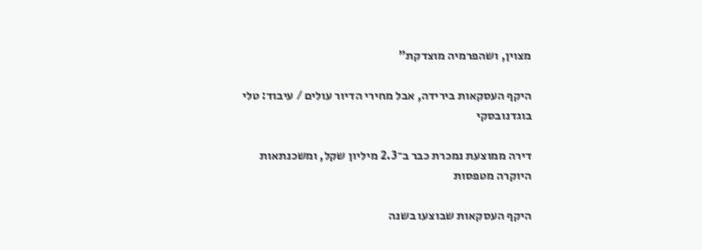מצוין, ושהפרמיה מוצדקת"

היקף העסקאות בירידה, אבל מחירי הדיור עולים / עיבוד: טלי בוגדנובסקי

דירה ממוצעת נמכרת כבר ב־2.3 מיליון שקל, ומשכנתאות היוקרה מטפסות

היקף העסקאות שבוצעו בשנה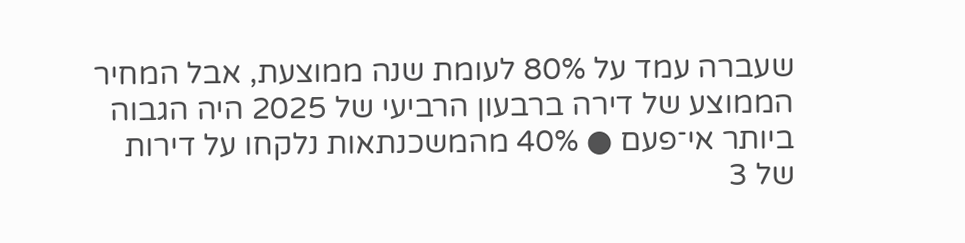שעברה עמד על 80% לעומת שנה ממוצעת, אבל המחיר הממוצע של דירה ברבעון הרביעי של 2025 היה הגבוה ביותר אי־פעם ● 40% מהמשכנתאות נלקחו על דירות של 3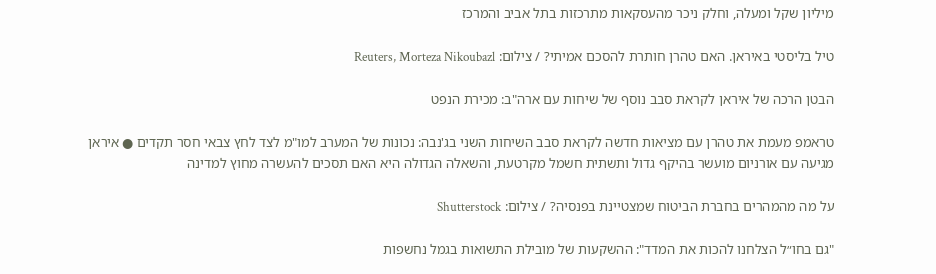מיליון שקל ומעלה, וחלק ניכר מהעסקאות מתרכזות בתל אביב והמרכז

טיל בליסטי באיראן. האם טהרן חותרת להסכם אמיתי? / צילום: Reuters, Morteza Nikoubazl

הבטן הרכה של איראן לקראת סבב נוסף של שיחות עם ארה"ב: מכירת הנפט

טראמפ מעמת את טהרן עם מציאות חדשה לקראת סבב השיחות השני בג'נבה: נכונות של המערב למו"מ לצד לחץ צבאי חסר תקדים ● איראן מגיעה עם אורניום מועשר בהיקף גדול ותשתית חשמל מקרטעת, והשאלה הגדולה היא האם תסכים להעשרה מחוץ למדינה

על מה מהמהרים בחברת הביטוח שמצטיינת בפנסיה? / צילום: Shutterstock

"גם בחו״ל הצלחנו להכות את המדד": ההשקעות של מובילת התשואות בגמל נחשפות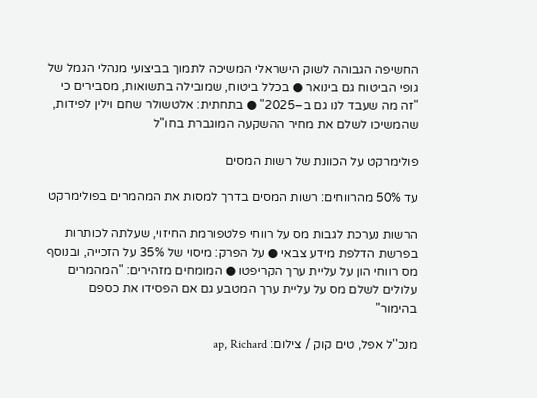החשיפה הגבוהה לשוק הישראלי המשיכה לתמוך בביצועי מנהלי הגמל של גופי הביטוח גם בינואר ● בכלל ביטוח, שמובילה בתשואות, מסבירים כי "זה מה שעבד לנו גם ב–2025" ● בתחתית: אלטשולר שחם וילין לפידות, שהמשיכו לשלם את מחיר ההשקעה המוגברת בחו"ל

פולימרקט על הכוונת של רשות המסים

עד 50% מהרווחים: רשות המסים בדרך למסות את המהמרים בפולימרקט

הרשות נערכת לגבות מס על רווחי פלטפורמת החיזוי, שעלתה לכותרות בפרשת הדלפת מידע צבאי ● על הפרק: מיסוי של 35% על הזכייה, ובנוסף מס רווחי הון על עליית ערך הקריפטו ● המומחים מזהירים: "המהמרים עלולים לשלם מס על עליית ערך המטבע גם אם הפסידו את כספם בהימור"

מנכ''ל אפל, טים קוק / צילום: ap, Richard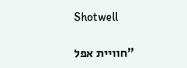Shotwell

"חוויית אפל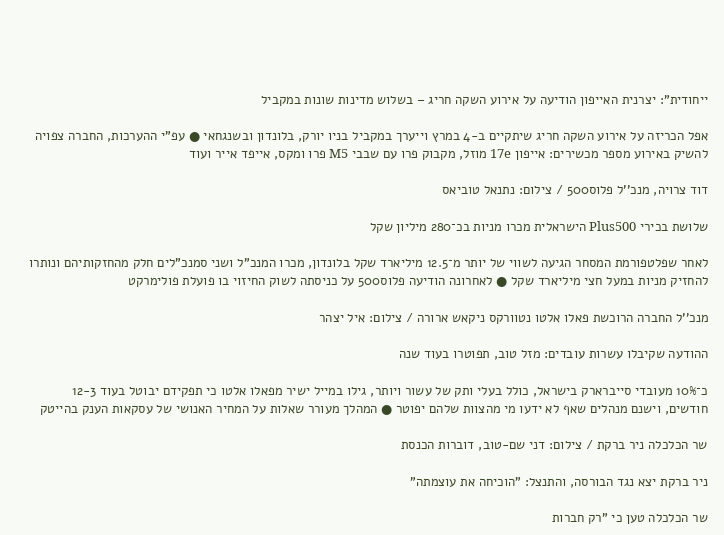ייחודית": יצרנית האייפון הודיעה על אירוע השקה חריג – בשלוש מדינות שונות במקביל

אפל הכריזה על אירוע השקה חריג שיתקיים ב-4 במרץ וייערך במקביל בניו יורק, בלונדון ובשנגחאי ● עפ"י ההערכות, החברה צפויה להשיק באירוע מספר מכשירים: אייפון 17e מוזל, מקבוק פרו עם שבבי M5 פרו ומקס, אייפד אייר ועוד

דוד צרויה, מנכ''ל פלוס500 / צילום: נתנאל טוביאס

שלושת בכירי Plus500 הישראלית מכרו מניות בכ־280 מיליון שקל

לאחר שפלטפורמת המסחר הגיעה לשווי של יותר מ־12.5 מיליארד שקל בלונדון, מכרו המנכ"ל ושני סמנכ"לים חלק מהחזקותיהם ונותרו להחזיק מניות במעל חצי מיליארד שקל ● לאחרונה הודיעה פלוס500 על כניסתה לשוק החיזוי בו פועלת פולימרקט

מנכ''ל החברה הרוכשת פאלו אלטו נטוורקס ניקאש ארורה / צילום: איל יצהר

ההודעה שקיבלו עשרות עובדים: מזל טוב, תפוטרו בעוד שנה

כ־10% מעובדי סייברארק בישראל, כולל בעלי ותק של עשור ויותר, גילו במייל ישיר מפאלו אלטו כי תפקידם יבוטל בעוד 12-3 חודשים, וישנם מנהלים שאף לא ידעו מי מהצוות שלהם יפוטר ● המהלך מעורר שאלות על המחיר האנושי של עסקאות הענק בהייטק

שר הכלכלה ניר ברקת / צילום: דני שם-טוב, דוברות הכנסת

ניר ברקת יצא נגד הבורסה, והתנצל: "הוכיחה את עוצמתה"

שר הכלכלה טען כי "רק חברות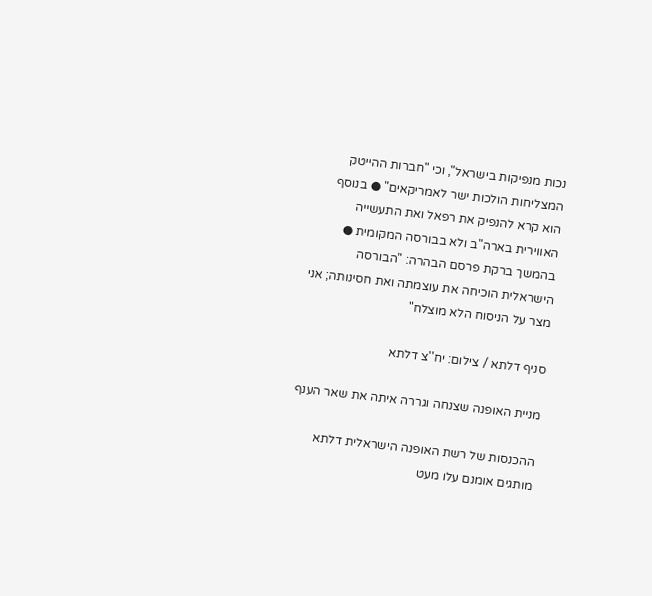נכות מנפיקות בישראל", וכי "חברות ההייטק המצליחות הולכות ישר לאמריקאים" ● בנוסף הוא קרא להנפיק את רפאל ואת התעשייה האווירית בארה"ב ולא בבורסה המקומית ● בהמשך ברקת פרסם הבהרה: "הבורסה הישראלית הוכיחה את עוצמתה ואת חסינותה; אני מצר על הניסוח הלא מוצלח"

סניף דלתא / צילום: יח''צ דלתא

מניית האופנה שצנחה וגררה איתה את שאר הענף

ההכנסות של רשת האופנה הישראלית דלתא מותגים אומנם עלו מעט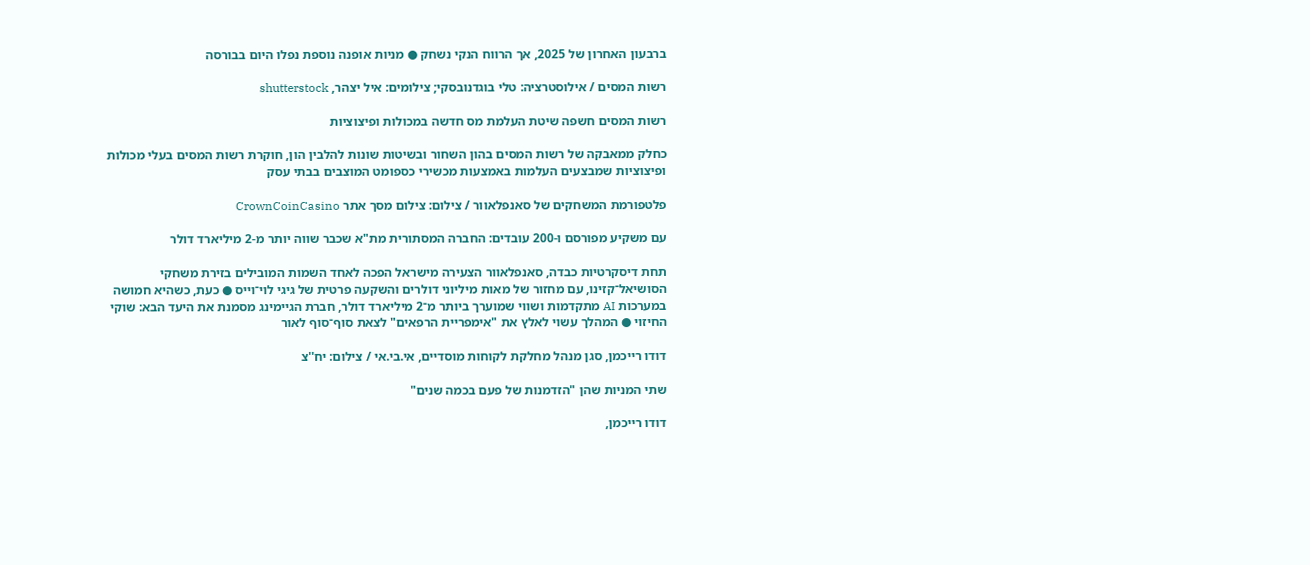ברבעון האחרון של 2025, אך הרווח הנקי נשחק ● מניות אופנה נוספת נפלו היום בבורסה

רשות המסים / אילוסטרציה: טלי בוגדנובסקי; צילומים: איל יצהר, shutterstock

רשות המסים חשפה שיטת העלמת מס חדשה במכולות ופיצוציות

כחלק ממאבקה של רשות המסים בהון השחור ובשיטות שונות להלבין הון, חוקרת רשות המסים בעלי מכולות ופיצוציות שמבצעים העלמות באמצעות מכשירי כספומט המוצבים בבתי עסק

פלטפורמת המשחקים של סאנפלאוור / צילום: צילום מסך אתר CrownCoinCasino

עם משקיע מפורסם ו-200 עובדים: החברה המסתורית מת"א שכבר שווה יותר מ-2 מיליארד דולר

תחת דיסקרטיות כבדה, סאנפלאוור הצעירה מישראל הפכה לאחד השמות המובילים בזירת משחקי הסושיאל־קזינו, עם מחזור של מאות מיליוני דולרים והשקעה פרטית של גיגי לוי־וייס ● כעת, כשהיא חמושה במערכות AI מתקדמות ושווי שמוערך ביותר מ־2 מיליארד דולר, חברת הגיימינג מסמנת את היעד הבא: שוקי החיזוי ● המהלך עשוי לאלץ את "אימפריית הרפאים" לצאת סוף־סוף לאור

דודו רייכמן, סגן מנהל מחלקת לקוחות מוסדיים, אי.בי.אי / צילום: יח''צ

שתי המניות שהן "הזדמנות של פעם בכמה שנים"

דודו רייכמן,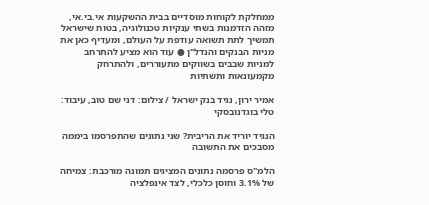ממחלקת לקוחות מוסדיים בבית ההשקעות אי.בי.אי, מזהה הזדמנות בשתי ענקיות טכנולוגיה, בטוח שישראל תמשיך לתת תשואה עודפת על העולם, ומעדיף כאן את מניות הבנקים והנדל"ן ● עוד הוא מציע להתרחב למניות שבבים בשווקים מתעוררים, ולהתרחק מקמעונאות ותשתיות

אמיר ירון, נגיד בנק ישראל / צילום: דני שם טוב, עיבוד: טלי בוגדנובסקי

הנגיד יוריד את הריבית? שני נתונים שהתפרסמו ביממה מסבכים את התשובה

הלמ"ס פרסמה נתונים המציגים תמונה מורכבת: צמיחה של 3.1% וחוסן כלכלי, לצד אינפלציה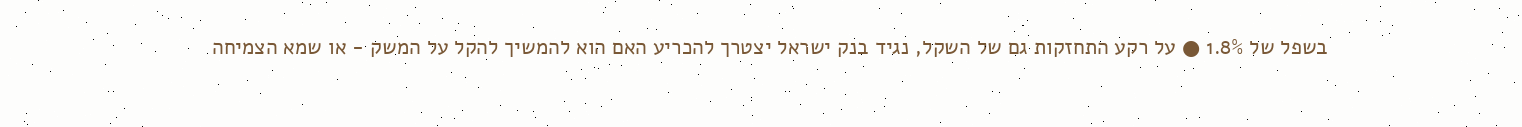בשפל של 1.8% ● על רקע התחזקות גם של השקל, נגיד בנק ישראל יצטרך להכריע האם הוא להמשיך להקל על המשק - או שמא הצמיחה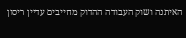האיתנה ושוק העבודה ההדוק מחייבים עדיין ריסון